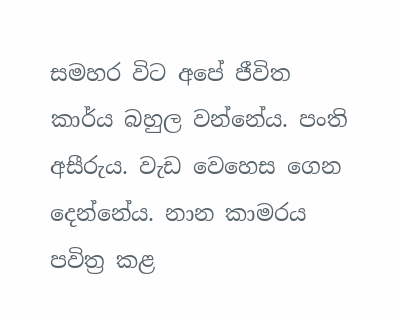සමහර විට අපේ ජීවිත කාර්ය බහුල වන්නේය. පංති අසීරුය. වැඩ වෙහෙස ගෙන දෙන්නේය. නාන කාමරය පවිත්‍ර කළ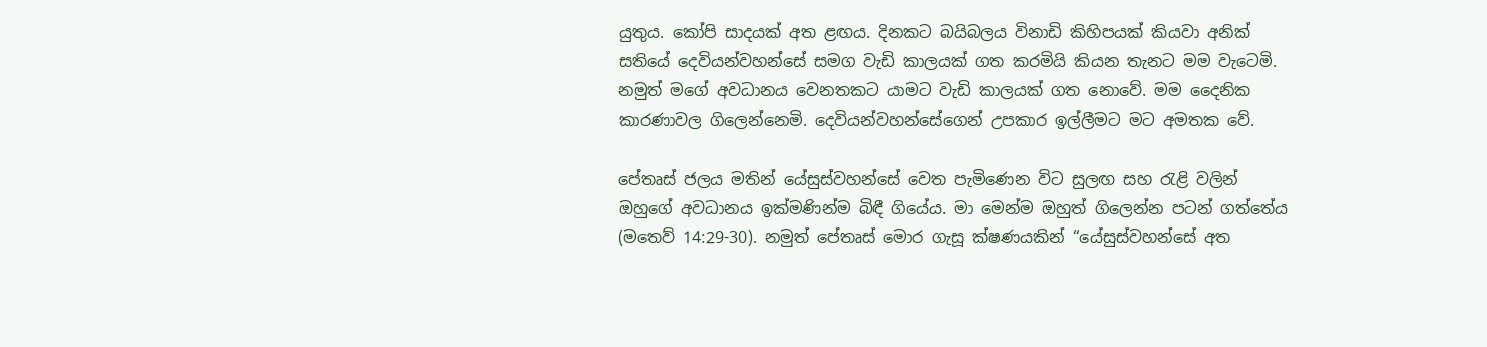යුතුය. කෝපි සාදයක් අත ළඟය. දිනකට බයිබලය විනාඩි කිහිපයක් කියවා අනික් සතියේ දෙවියන්වහන්සේ සමග වැඩි කාලයක් ගත කරමියි කියන තැනට මම වැටෙමි. නමුත් මගේ අවධානය වෙනතකට යාමට වැඩි කාලයක් ගත නොවේ. මම දෛනික කාරණාවල ගිලෙන්නෙමි. දෙවියන්වහන්සේගෙන් උපකාර ඉල්ලීමට මට අමතක වේ.

පේතෘස් ජලය මතින් යේසුස්වහන්සේ වෙත පැමිණෙන විට සුලඟ සහ රැළි වලින් ඔහුගේ අවධානය ඉක්මණින්ම බිඳී ගියේය. මා මෙන්ම ඔහුත් ගිලෙන්න පටන් ගත්තේය (මතෙව් 14:29-30). නමුත් පේතෘස් මොර ගැසූ ක්ෂණයකින් “යේසුස්වහන්සේ අත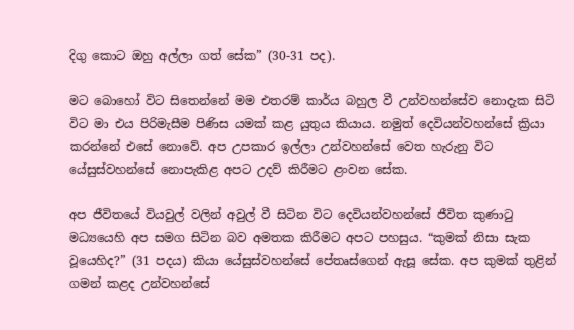දිගු කොට ඔහු අල්ලා ගත් සේක” (30-31 පද).

මට බොහෝ විට සිතෙන්නේ මම එතරම් කාර්ය බහුල වී උන්වහන්සේව නොදැක සිටි විට මා එය පිරිමැසීම පිණිස යමක් කළ යුතුය කියාය. නමුත් දෙවියන්වහන්සේ ක්‍රියා කරන්නේ එසේ නොවේ. අප උපකාර ඉල්ලා උන්වහන්සේ වෙත හැරුනු විට යේසුස්වහන්සේ නොපැකිළ අපට උදව් කිරීමට ළංවන සේක.

අප ජීවිතයේ වියවුල් වලින් අවුල් වී සිටින විට දෙවියන්වහන්සේ ජීවිත කුණාටු මධ්‍යයෙහි අප සමග සිටින බව අමතක කිරීමට අපට පහසුය. “කුමක් නිසා සැක වූයෙහිද?” (31 පදය) කියා යේසුස්වහන්සේ පේතෘස්ගෙන් ඇසූ සේක. අප කුමක් තුළින් ගමන් කළද උන්වහන්සේ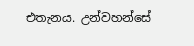එතැනය. උන්වහන්සේ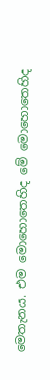මෙතැනය. එම මොහොතෙහිද මේ මොහොතෙහිද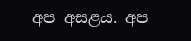අප අසළය. අප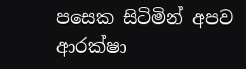පසෙක සිටිමින් අපව ආරක්ෂා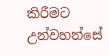කිරීමට උන්වහන්සේ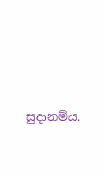සුදානම්ය.